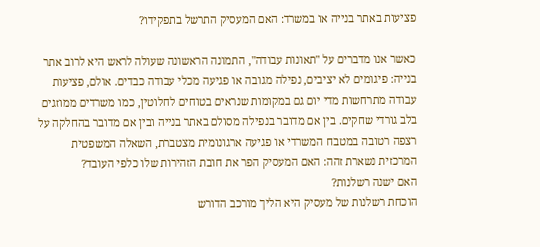פציעות באתר בנייה או במשרד: האם המעסיק התרשל בתפקידו?

כאשר אנו מדברים על "תאונות עבודה", התמונה הראשונה שעולה לראש היא לרוב אתר בנייה: פיגומים לא יציבים, נפילה מגובה או פגיעה מכלי עבודה כבדים. אולם, פציעות עבודה מתרחשות מדי יום גם במקומות שנראים בטוחים לחלוטין, כמו משרדים ממוזגים בלב גורדי שחקים. בין אם מדובר בנפילה מסולם באתר בנייה ובין אם מדובר בהחלקה על רצפה רטובה במטבח המשרדי או פגיעה ארגונומית מצטברת, השאלה המשפטית המרכזית נשארת זהה: האם המעסיק הפר את חובת הזהירות שלו כלפי העובד?
האם ישנה רשלנות?
הוכחת רשלנות של מעסיק היא הליך מורכב הדורש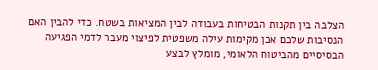הצלבה בין תקנות הבטיחות בעבודה לבין המציאות בשטח. כדי להבין האם הנסיבות שלכם אכן מקימות עילה משפטית לפיצוי מעבר לדמי הפגיעה הבסיסיים מהביטוח הלאומי, מומלץ לבצע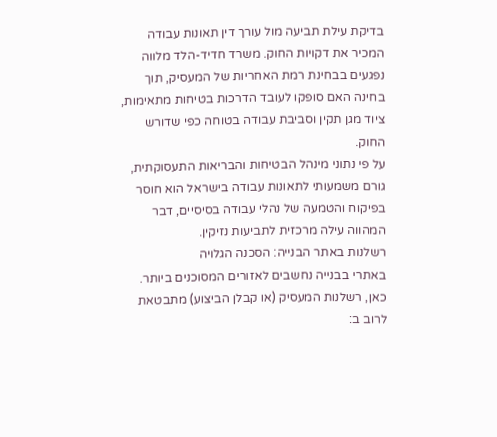בדיקת עילת תביעה מול עורך דין תאונות עבודה המכיר את דקויות החוק. משרד חדיד-הלד מלווה נפגעים בבחינת רמת האחריות של המעסיק, תוך בחינה האם סופקו לעובד הדרכות בטיחות מתאימות, ציוד מגן תקין וסביבת עבודה בטוחה כפי שדורש החוק.
על פי נתוני מינהל הבטיחות והבריאות התעסוקתית, גורם משמעותי לתאונות עבודה בישראל הוא חוסר בפיקוח והטמעה של נהלי עבודה בסיסיים, דבר המהווה עילה מרכזית לתביעות נזיקין.
רשלנות באתר הבנייה: הסכנה הגלויה
באתרי בבנייה נחשבים לאזורים המסוכנים ביותר. כאן, רשלנות המעסיק (או קבלן הביצוע) מתבטאת לרוב ב: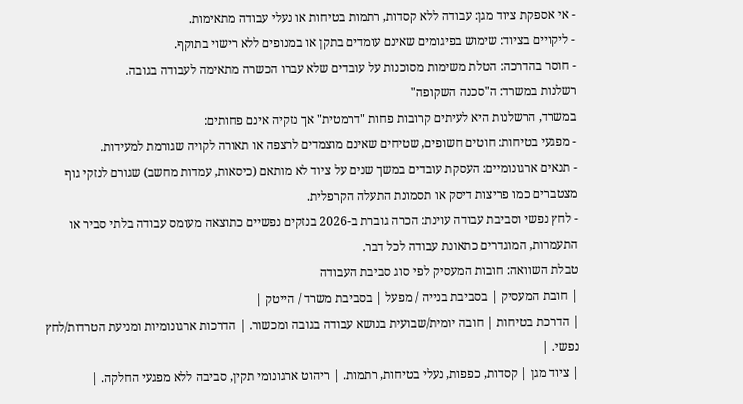- אי אספקת ציוד מגן: עבודה ללא קסדות, רתמות בטיחות או נעלי עבודה מתאימות.
- ליקויים בציוד: שימוש בפיגומים שאינם עומדים בתקן או במנופים ללא רישוי בתוקף.
- חוסר בהדרכה: הטלת משימות מסוכנות על עובדים שלא עברו הכשרה מתאימה לעבודה בגובה.
רשלנות במשרד: ה"סכנה השקופה"
במשרד, הרשלנות היא לעיתים קרובות פחות "דרמטית" אך נזקיה אינם פחותים:
- מפגעי בטיחות: חוטים חשופים, שטיחים שאינם מוצמדים לרצפה או תאורה לקויה שגורמת למעידות.
- תנאים ארגונומיים: העסקת עובדים במשך שנים על ציוד לא מותאם (כיסאות, עמדות מחשב) שגורם לנזקי גוף מצטברים כמו פריצות דיסק או תסמונת התעלה הקרפלית.
- לחץ נפשי וסביבת עבודה עוינת: הכרה גוברת ב-2026 בנזקים נפשיים כתוצאה מעומס עבודה בלתי סביר או התעמרות, המוגדרים כתאונת עבודה לכל דבר.
טבלת השוואה: חובות המעסיק לפי סוג סביבת העבודה
| חובת המעסיק | בסביבת בנייה / מפעל | בסביבת משרד / הייטק |
| הדרכת בטיחות | חובה יומית/שבועית בנושא עבודה בגובה ומכשור. | הדרכות ארגונומיות ומניעת הטרדות/לחץ נפשי. |
| ציוד מגן | קסדות, כפפות, נעלי בטיחות, רתמות. | ריהוט ארגונומי תקין, סביבה ללא מפגעי החלקה. |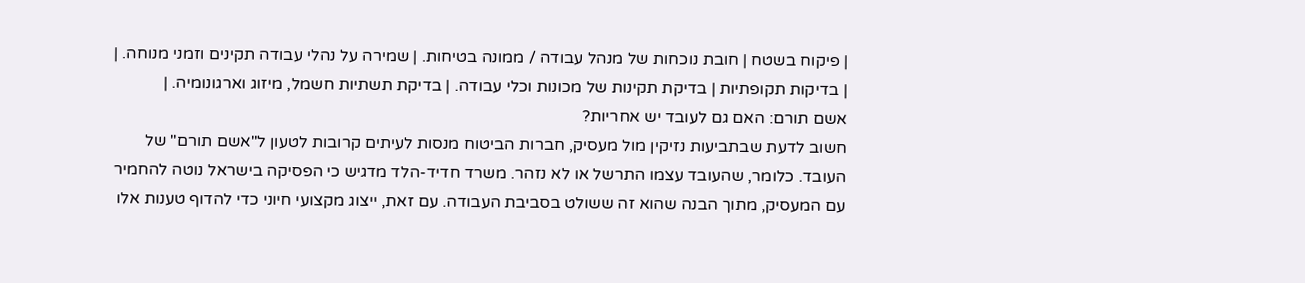| פיקוח בשטח | חובת נוכחות של מנהל עבודה / ממונה בטיחות. | שמירה על נהלי עבודה תקינים וזמני מנוחה. |
| בדיקות תקופתיות | בדיקת תקינות של מכונות וכלי עבודה. | בדיקת תשתיות חשמל, מיזוג וארגונומיה. |
אשם תורם: האם גם לעובד יש אחריות?
חשוב לדעת שבתביעות נזיקין מול מעסיק, חברות הביטוח מנסות לעיתים קרובות לטעון ל"אשם תורם" של העובד. כלומר, שהעובד עצמו התרשל או לא נזהר. משרד חדיד-הלד מדגיש כי הפסיקה בישראל נוטה להחמיר עם המעסיק, מתוך הבנה שהוא זה ששולט בסביבת העבודה. עם זאת, ייצוג מקצועי חיוני כדי להדוף טענות אלו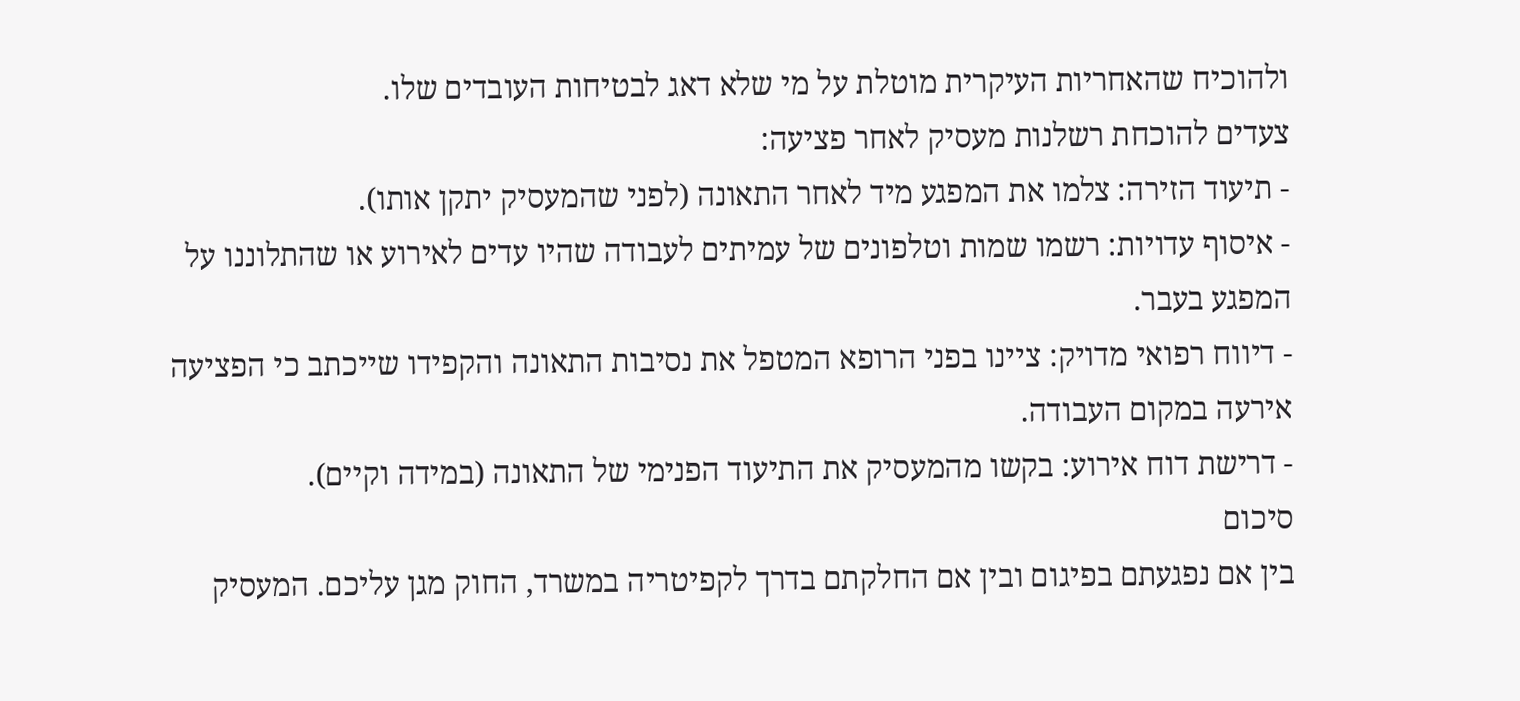ולהוכיח שהאחריות העיקרית מוטלת על מי שלא דאג לבטיחות העובדים שלו.
צעדים להוכחת רשלנות מעסיק לאחר פציעה:
- תיעוד הזירה: צלמו את המפגע מיד לאחר התאונה (לפני שהמעסיק יתקן אותו).
- איסוף עדויות: רשמו שמות וטלפונים של עמיתים לעבודה שהיו עדים לאירוע או שהתלוננו על המפגע בעבר.
- דיווח רפואי מדויק: ציינו בפני הרופא המטפל את נסיבות התאונה והקפידו שייכתב כי הפציעה אירעה במקום העבודה.
- דרישת דוח אירוע: בקשו מהמעסיק את התיעוד הפנימי של התאונה (במידה וקיים).
סיכום
בין אם נפגעתם בפיגום ובין אם החלקתם בדרך לקפיטריה במשרד, החוק מגן עליכם. המעסיק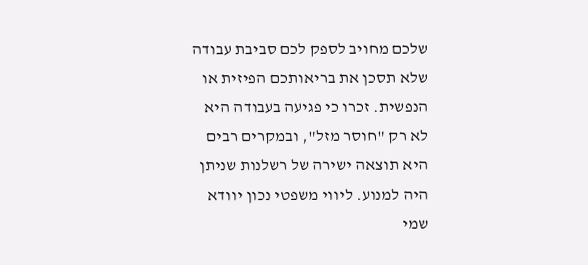שלכם מחויב לספק לכם סביבת עבודה שלא תסכן את בריאותכם הפיזית או הנפשית. זכרו כי פגיעה בעבודה היא לא רק "חוסר מזל", ובמקרים רבים היא תוצאה ישירה של רשלנות שניתן היה למנוע. ליווי משפטי נכון יוודא שמי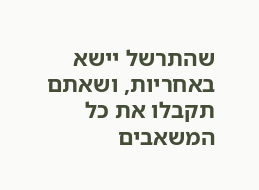שהתרשל יישא באחריות, ושאתם תקבלו את כל המשאבים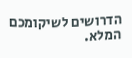הדרושים לשיקומכם המלא.